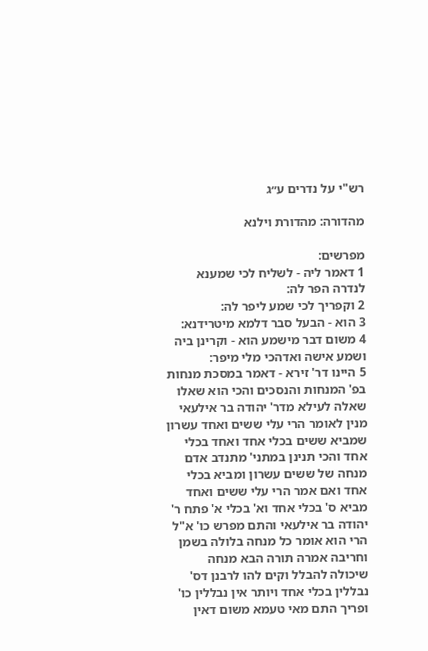רש"י על נדרים ע״ג

מהדורה: מהדורת וילנא

מפרשים:
1 דאמר ליה - לשליח לכי שמענא לנדרה הפר לה:
2 וקפריך לכי שמע ליפר לה:
3 הוא - הבעל סבר דלמא מיטרידנא:
4 משום דבר מישמע הוא - וקרינן ביה ושמע אישה ואדהכי מלי מיפר:
5 היינו דר' זירא - דאמר במסכת מנחות בפ' המנחות והנסכים והכי הוא שאלו שאלה לעילא מדר' יהודה בר אילעאי מנין לאומר הרי עלי ששים ואחד עשרון שמביא ששים בכלי אחד ואחד בכלי אחד והכי תנינן במתני' מתנדב אדם מנחה של ששים עשרון ומביא בכלי אחד ואם אמר הרי עלי ששים ואחד מביא ס' בכלי אחד וא' בכלי א' פתח ר' יהודה בר אילעאי והתם מפרש כו' א"ל הרי הוא אומר כל מנחה בלולה בשמן וחריבה אמרה תורה הבא מנחה שיכולה להבלל וקים להו לרבנן דס' נבללין בכלי אחד ויותר אין נבללין כו' ופריך התם מאי טעמא משום דאין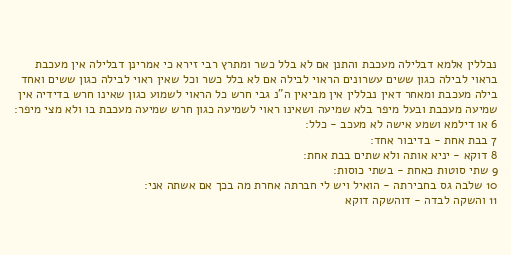נבללין אלמא דבלילה מעכבת והתנן אם לא בלל כשר ומתרץ רבי זירא כי אמרינן דבלילה אין מעכבת בראוי לבילה כגון ששים עשרונים הראוי לבילה אם לא בלל כשר וכל שאין ראוי לבילה כגון ששים ואחד בילה מעכבת ומאחר דאין נבללין אין מביאין ה"נ גבי חרש כל הראוי לשמוע כגון שאינו חרש בדידיה אין שמיעה מעכבת ובעל מיפר בלא שמיעה ושאינו ראוי לשמיעה כגון חרש שמיעה מעכבת בו ולא מצי מיפר:
6 או דילמא ושמע אישה לא מעכב - כלל:
7 בבת אחת - בדיבור אחד:
8 דוקא - יניא אותה ולא שתים בבת אחת:
9 שתי סוטות כאחת - בשתי כוסות:
10 שלבה גס בחבירתה - הואיל ויש לי חברתה אחרת מה בכך אם אשתה אני:
11 והשקה לבדה - דוהשקה דוקא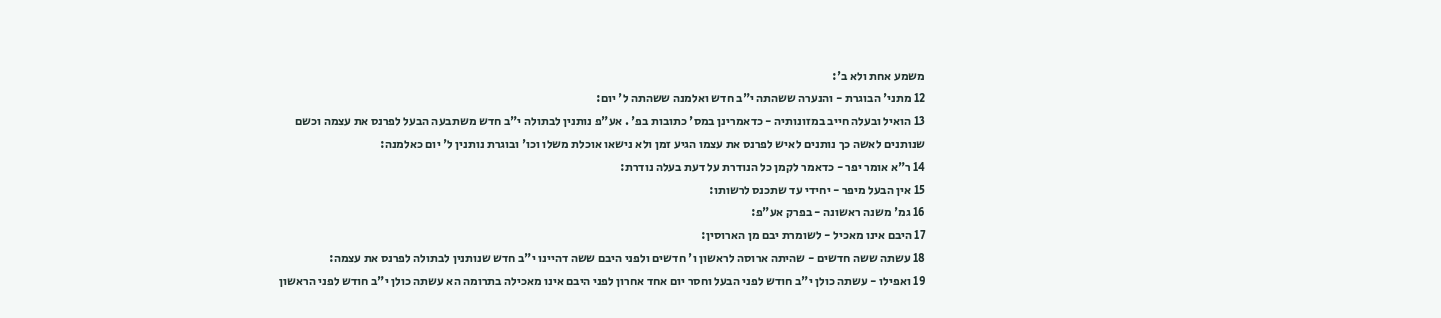משמע אחת ולא ב':
12 מתני' הבוגרת - והנערה ששהתה י"ב חדש ואלמנה ששהתה ל' יום:
13 הואיל ובעלה חייב במזונותיה - כדאמרינן במס' כתובות בפ' . אע"פ נותנין לבתולה י"ב חדש משתבעה הבעל לפרנס את עצמה וכשם שנותנים לאשה כך נותנים לאיש לפרנס את עצמו הגיע זמן ולא נישאו אוכלת משלו וכו' ובוגרת נותנין ל' יום כאלמנה:
14 ר"א אומר יפר - כדאמר לקמן כל הנודרת על דעת בעלה נודרת:
15 אין הבעל מיפר - יחידי עד שתכנס לרשותו:
16 גמ' משנה ראשונה - בפרק אע"פ:
17 היבם אינו מאכיל - לשומרת יבם מן הארוסין:
18 עשתה ששה חדשים - שהיתה ארוסה לראשון ו' חדשים ולפני היבם ששה דהיינו י"ב חדש שנותנין לבתולה לפרנס את עצמה:
19 ואפילו - עשתה כולן י"ב חודש לפני הבעל וחסר יום אחד אחרון לפני היבם אינו מאכילה בתרומה הא עשתה כולן י"ב חודש לפני הראשון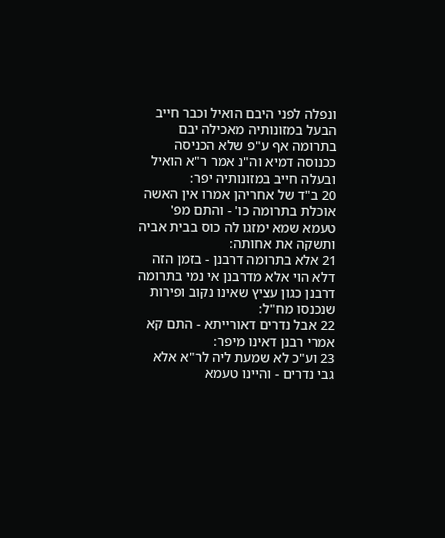ונפלה לפני היבם הואיל וכבר חייב הבעל במזונותיה מאכילה יבם בתרומה אף ע"פ שלא הכניסה ככנוסה דמיא וה"נ אמר ר"א הואיל ובעלה חייב במזונותיה יפר:
20 ב"ד של אחריהן אמרו אין האשה אוכלת בתרומה כו' - והתם מפ' טעמא שמא ימזגו לה כוס בבית אביה ותשקה את אחותה:
21 אלא בתרומה דרבנן - בזמן הזה דלא הוי אלא מדרבנן אי נמי בתרומה דרבנן כגון עציץ שאינו נקוב ופירות שנכנסו מח"ל:
22 אבל נדרים דאורייתא - התם קא אמרי רבנן דאינו מיפר:
23 וע"כ לא שמעת ליה לר"א אלא גבי נדרים - והיינו טעמא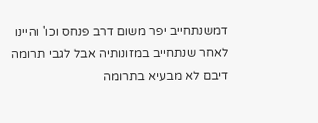דמשנתחייב יפר משום דרב פנחס וכו' והיינו לאחר שנתחייב במזונותיה אבל לגבי תרומה דיבם לא מבעיא בתרומה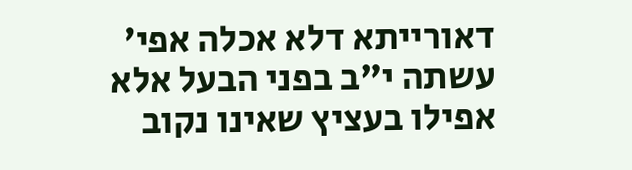דאורייתא דלא אכלה אפי' עשתה י"ב בפני הבעל אלא אפילו בעציץ שאינו נקוב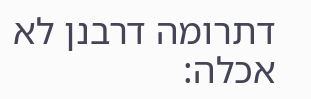דתרומה דרבנן לא אכלה: